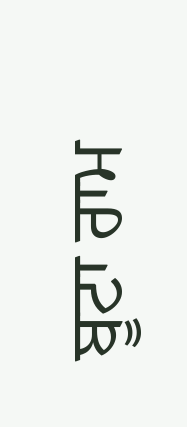ਬੂਟਾ ਰਾਮ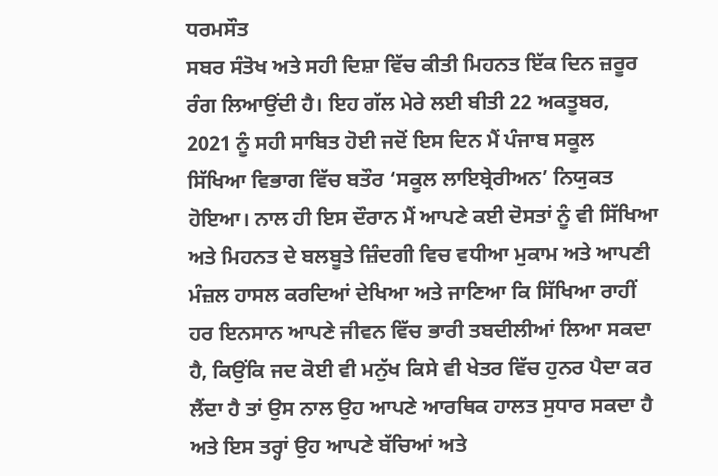ਧਰਮਸੌਤ
ਸਬਰ ਸੰਤੋਖ ਅਤੇ ਸਹੀ ਦਿਸ਼ਾ ਵਿੱਚ ਕੀਤੀ ਮਿਹਨਤ ਇੱਕ ਦਿਨ ਜ਼ਰੂਰ ਰੰਗ ਲਿਆਉਂਦੀ ਹੈ। ਇਹ ਗੱਲ ਮੇਰੇ ਲਈ ਬੀਤੀ 22 ਅਕਤੂਬਰ, 2021 ਨੂੰ ਸਹੀ ਸਾਬਿਤ ਹੋਈ ਜਦੋਂ ਇਸ ਦਿਨ ਮੈਂ ਪੰਜਾਬ ਸਕੂਲ ਸਿੱਖਿਆ ਵਿਭਾਗ ਵਿੱਚ ਬਤੌਰ ‘ਸਕੂਲ ਲਾਇਬ੍ਰੇਰੀਅਨ’ ਨਿਯੁਕਤ ਹੋਇਆ। ਨਾਲ ਹੀ ਇਸ ਦੌਰਾਨ ਮੈਂ ਆਪਣੇ ਕਈ ਦੋਸਤਾਂ ਨੂੰ ਵੀ ਸਿੱਖਿਆ ਅਤੇ ਮਿਹਨਤ ਦੇ ਬਲਬੂਤੇ ਜ਼ਿੰਦਗੀ ਵਿਚ ਵਧੀਆ ਮੁਕਾਮ ਅਤੇ ਆਪਣੀ ਮੰਜ਼ਲ ਹਾਸਲ ਕਰਦਿਆਂ ਦੇਖਿਆ ਅਤੇ ਜਾਣਿਆ ਕਿ ਸਿੱਖਿਆ ਰਾਹੀਂ ਹਰ ਇਨਸਾਨ ਆਪਣੇ ਜੀਵਨ ਵਿੱਚ ਭਾਰੀ ਤਬਦੀਲੀਆਂ ਲਿਆ ਸਕਦਾ ਹੈ, ਕਿਉਂਕਿ ਜਦ ਕੋਈ ਵੀ ਮਨੁੱਖ ਕਿਸੇ ਵੀ ਖੇਤਰ ਵਿੱਚ ਹੁਨਰ ਪੈਦਾ ਕਰ ਲੈਂਦਾ ਹੈ ਤਾਂ ਉਸ ਨਾਲ ਉਹ ਆਪਣੇ ਆਰਥਿਕ ਹਾਲਤ ਸੁਧਾਰ ਸਕਦਾ ਹੈ ਅਤੇ ਇਸ ਤਰ੍ਹਾਂ ਉਹ ਆਪਣੇ ਬੱਚਿਆਂ ਅਤੇ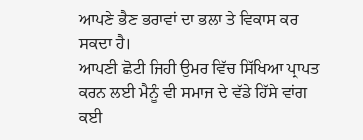ਆਪਣੇ ਭੈਣ ਭਰਾਵਾਂ ਦਾ ਭਲਾ ਤੇ ਵਿਕਾਸ ਕਰ ਸਕਦਾ ਹੈ।
ਆਪਣੀ ਛੋਟੀ ਜਿਹੀ ਉਮਰ ਵਿੱਚ ਸਿੱਖਿਆ ਪ੍ਰਾਪਤ ਕਰਨ ਲਈ ਮੈਨੂੰ ਵੀ ਸਮਾਜ ਦੇ ਵੱਡੇ ਹਿੱਸੇ ਵਾਂਗ ਕਈ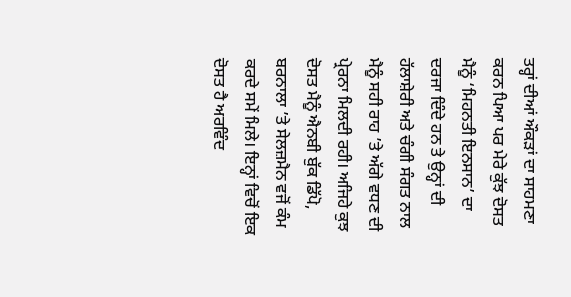ਤਰ੍ਹਾਂ ਦੀਆਂ ਔਕੜਾਂ ਦਾ ਸਾਹਮਣਾ ਕਰਨ ਪਿਆ ਪਰ ਮੇਰੇ ਕੁੱਝ ਦੋਸਤ ਮੈਨੂੰ ‘ਮਿਹਨਤੀ ਇਨਸਾਨ’ ਦਾ ਦਰਜਾ ਦਿੰਦੇ ਹਨ ਤੇ ਉਨ੍ਹਾਂ ਦੀ ਹੱਲਾਸ਼ੇਰੀ ਅਤੇ ਚੰਗੀ ਸੰਗਤ ਨਾਲ ਮੈਨੂੰ ਸਹੀ ਰਾਹ ’ਤੇ ਅੱਗੇ ਵਧਣ ਦੀ ਪ੍ਰੇਰਨਾ ਮਿਲਦੀ ਰਹੀ। ਅਜਿਹੇ ਕੁਝ ਦੋਸਤ ਮੈਨੂੰ ਐਨਬੀ ਬੁੱਕ ਡਿੱਪੋ, ਬਰਨਾਲਾ ’ਤੇ ਸੇਲਜ਼ਮੈਨ ਵਜੋਂ ਕੰਮ ਕਰਦੇ ਸਮੇਂ ਮਿਲੇ। ਇਨ੍ਹਾਂ ਵਿਚੋਂ ਇਕ ਦੋਸਤ ਹੈ ਅਰਵਿੰਦ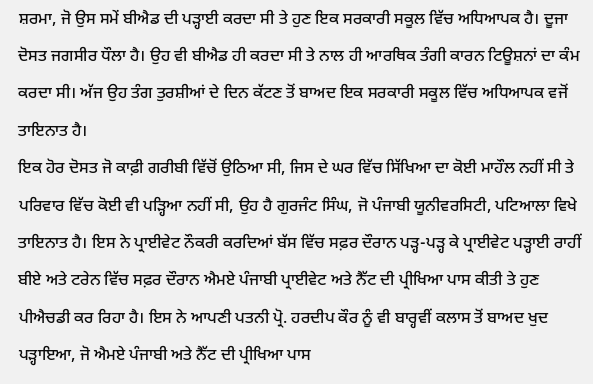ਸ਼ਰਮਾ, ਜੋ ਉਸ ਸਮੇਂ ਬੀਐਡ ਦੀ ਪੜ੍ਹਾਈ ਕਰਦਾ ਸੀ ਤੇ ਹੁਣ ਇਕ ਸਰਕਾਰੀ ਸਕੂਲ ਵਿੱਚ ਅਧਿਆਪਕ ਹੈ। ਦੂਜਾ ਦੋਸਤ ਜਗਸੀਰ ਧੌਲਾ ਹੈ। ਉਹ ਵੀ ਬੀਐਡ ਹੀ ਕਰਦਾ ਸੀ ਤੇ ਨਾਲ ਹੀ ਆਰਥਿਕ ਤੰਗੀ ਕਾਰਨ ਟਿਊਸ਼ਨਾਂ ਦਾ ਕੰਮ ਕਰਦਾ ਸੀ। ਅੱਜ ਉਹ ਤੰਗ ਤੁਰਸ਼ੀਆਂ ਦੇ ਦਿਨ ਕੱਟਣ ਤੋਂ ਬਾਅਦ ਇਕ ਸਰਕਾਰੀ ਸਕੂਲ ਵਿੱਚ ਅਧਿਆਪਕ ਵਜੋਂ ਤਾਇਨਾਤ ਹੈ।
ਇਕ ਹੋਰ ਦੋਸਤ ਜੋ ਕਾਫ਼ੀ ਗਰੀਬੀ ਵਿੱਚੋਂ ਉਠਿਆ ਸੀ, ਜਿਸ ਦੇ ਘਰ ਵਿੱਚ ਸਿੱਖਿਆ ਦਾ ਕੋਈ ਮਾਹੌਲ ਨਹੀਂ ਸੀ ਤੇ ਪਰਿਵਾਰ ਵਿੱਚ ਕੋਈ ਵੀ ਪੜ੍ਹਿਆ ਨਹੀਂ ਸੀ, ਉਹ ਹੈ ਗੁਰਜੰਟ ਸਿੰਘ, ਜੋ ਪੰਜਾਬੀ ਯੂਨੀਵਰਸਿਟੀ, ਪਟਿਆਲਾ ਵਿਖੇ ਤਾਇਨਾਤ ਹੈ। ਇਸ ਨੇ ਪ੍ਰਾਈਵੇਟ ਨੌਕਰੀ ਕਰਦਿਆਂ ਬੱਸ ਵਿੱਚ ਸਫ਼ਰ ਦੌਰਾਨ ਪੜ੍ਹ-ਪੜ੍ਹ ਕੇ ਪ੍ਰਾਈਵੇਟ ਪੜ੍ਹਾਈ ਰਾਹੀਂ ਬੀਏ ਅਤੇ ਟਰੇਨ ਵਿੱਚ ਸਫ਼ਰ ਦੌਰਾਨ ਐਮਏ ਪੰਜਾਬੀ ਪ੍ਰਾਈਵੇਟ ਅਤੇ ਨੈੱਟ ਦੀ ਪ੍ਰੀਖਿਆ ਪਾਸ ਕੀਤੀ ਤੇ ਹੁਣ ਪੀਐਚਡੀ ਕਰ ਰਿਹਾ ਹੈ। ਇਸ ਨੇ ਆਪਣੀ ਪਤਨੀ ਪ੍ਰੋ. ਹਰਦੀਪ ਕੌਰ ਨੂੰ ਵੀ ਬਾਰ੍ਹਵੀਂ ਕਲਾਸ ਤੋਂ ਬਾਅਦ ਖੁਦ ਪੜ੍ਹਾਇਆ, ਜੋ ਐਮਏ ਪੰਜਾਬੀ ਅਤੇ ਨੈੱਟ ਦੀ ਪ੍ਰੀਖਿਆ ਪਾਸ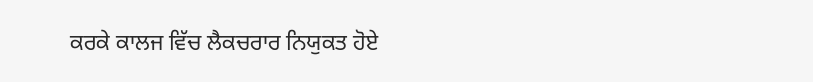ਕਰਕੇ ਕਾਲਜ ਵਿੱਚ ਲੈਕਚਰਾਰ ਨਿਯੁਕਤ ਹੋਏ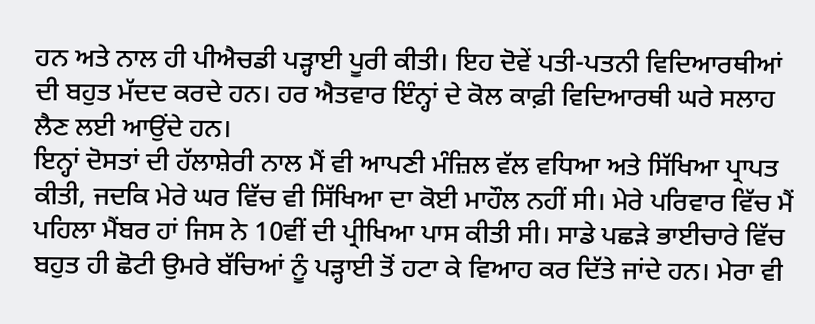ਹਨ ਅਤੇ ਨਾਲ ਹੀ ਪੀਐਚਡੀ ਪੜ੍ਹਾਈ ਪੂਰੀ ਕੀਤੀ। ਇਹ ਦੋਵੇਂ ਪਤੀ-ਪਤਨੀ ਵਿਦਿਆਰਥੀਆਂ ਦੀ ਬਹੁਤ ਮੱਦਦ ਕਰਦੇ ਹਨ। ਹਰ ਐਤਵਾਰ ਇੰਨ੍ਹਾਂ ਦੇ ਕੋਲ ਕਾਫ਼ੀ ਵਿਦਿਆਰਥੀ ਘਰੇ ਸਲਾਹ ਲੈਣ ਲਈ ਆਉਂਦੇ ਹਨ।
ਇਨ੍ਹਾਂ ਦੋਸਤਾਂ ਦੀ ਹੱਲਾਸ਼ੇਰੀ ਨਾਲ ਮੈਂ ਵੀ ਆਪਣੀ ਮੰਜ਼ਿਲ ਵੱਲ ਵਧਿਆ ਅਤੇ ਸਿੱਖਿਆ ਪ੍ਰਾਪਤ ਕੀਤੀ, ਜਦਕਿ ਮੇਰੇ ਘਰ ਵਿੱਚ ਵੀ ਸਿੱਖਿਆ ਦਾ ਕੋਈ ਮਾਹੌਲ ਨਹੀਂ ਸੀ। ਮੇਰੇ ਪਰਿਵਾਰ ਵਿੱਚ ਮੈਂ ਪਹਿਲਾ ਮੈਂਬਰ ਹਾਂ ਜਿਸ ਨੇ 10ਵੀਂ ਦੀ ਪ੍ਰੀਖਿਆ ਪਾਸ ਕੀਤੀ ਸੀ। ਸਾਡੇ ਪਛੜੇ ਭਾਈਚਾਰੇ ਵਿੱਚ ਬਹੁਤ ਹੀ ਛੋਟੀ ਉਮਰੇ ਬੱਚਿਆਂ ਨੂੰ ਪੜ੍ਹਾਈ ਤੋਂ ਹਟਾ ਕੇ ਵਿਆਹ ਕਰ ਦਿੱਤੇ ਜਾਂਦੇ ਹਨ। ਮੇਰਾ ਵੀ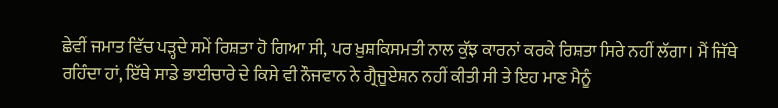ਛੇਵੀਂ ਜਮਾਤ ਵਿੱਚ ਪੜ੍ਹਦੇ ਸਮੇਂ ਰਿਸ਼ਤਾ ਹੋ ਗਿਆ ਸੀ, ਪਰ ਖ਼ੁਸ਼ਕਿਸਮਤੀ ਨਾਲ ਕੁੱਝ ਕਾਰਨਾਂ ਕਰਕੇ ਰਿਸ਼ਤਾ ਸਿਰੇ ਨਹੀਂ ਲੱਗਾ। ਮੈਂ ਜਿੱਥੇ ਰਹਿੰਦਾ ਹਾਂ, ਇੱਥੇ ਸਾਡੇ ਭਾਈਚਾਰੇ ਦੇ ਕਿਸੇ ਵੀ ਨੌਜਵਾਨ ਨੇ ਗ੍ਰੈਜੂਏਸ਼ਨ ਨਹੀਂ ਕੀਤੀ ਸੀ ਤੇ ਇਹ ਮਾਣ ਮੈਨੂੰ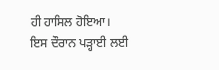ਹੀ ਹਾਸਿਲ ਹੋਇਆ।
ਇਸ ਦੌਰਾਨ ਪੜ੍ਹਾਈ ਲਈ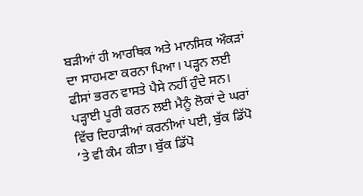ਬੜੀਆਂ ਹੀ ਆਰਥਿਕ ਅਤੇ ਮਾਨਸਿਕ ਔਕੜਾਂ ਦਾ ਸਾਹਮਣਾ ਕਰਨਾ ਪਿਆ। ਪੜ੍ਹਨ ਲਈ ਫੀਸਾਂ ਭਰਨ ਵਾਸਤੇ ਪੈਸੇ ਨਹੀਂ ਹੁੰਦੇ ਸਨ। ਪੜ੍ਹਾਈ ਪੂਰੀ ਕਰਨ ਲਈ ਮੈਨੂੰ ਲੋਕਾਂ ਦੇ ਘਰਾਂ ਵਿੱਚ ਦਿਹਾੜੀਆਂ ਕਰਨੀਆਂ ਪਈ, ਬੁੱਕ ਡਿੱਪੋ ’ਤੇ ਵੀ ਕੰਮ ਕੀਤਾ। ਬੁੱਕ ਡਿੱਪੋ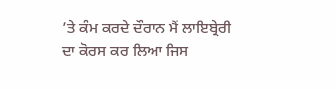’ਤੇ ਕੰਮ ਕਰਦੇ ਦੌਰਾਨ ਮੈਂ ਲਾਇਬ੍ਰੇਰੀ ਦਾ ਕੋਰਸ ਕਰ ਲਿਆ ਜਿਸ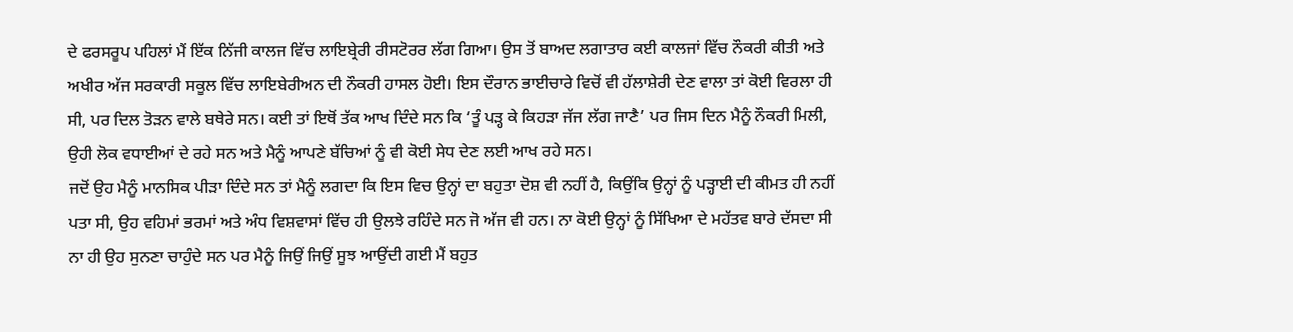ਦੇ ਫਰਸਰੂਪ ਪਹਿਲਾਂ ਮੈਂ ਇੱਕ ਨਿੱਜੀ ਕਾਲਜ ਵਿੱਚ ਲਾਇਬ੍ਰੇਰੀ ਰੀਸਟੋਰਰ ਲੱਗ ਗਿਆ। ਉਸ ਤੋਂ ਬਾਅਦ ਲਗਾਤਾਰ ਕਈ ਕਾਲਜਾਂ ਵਿੱਚ ਨੌਕਰੀ ਕੀਤੀ ਅਤੇ ਅਖੀਰ ਅੱਜ ਸਰਕਾਰੀ ਸਕੂਲ ਵਿੱਚ ਲਾਇਬੇਰੀਅਨ ਦੀ ਨੌਕਰੀ ਹਾਸਲ ਹੋਈ। ਇਸ ਦੌਰਾਨ ਭਾਈਚਾਰੇ ਵਿਚੋਂ ਵੀ ਹੱਲਾਸ਼ੇਰੀ ਦੇਣ ਵਾਲਾ ਤਾਂ ਕੋਈ ਵਿਰਲਾ ਹੀ ਸੀ, ਪਰ ਦਿਲ ਤੋੜਨ ਵਾਲੇ ਬਥੇਰੇ ਸਨ। ਕਈ ਤਾਂ ਇਥੋਂ ਤੱਕ ਆਖ ਦਿੰਦੇ ਸਨ ਕਿ ‘ਤੂੰ ਪੜ੍ਹ ਕੇ ਕਿਹੜਾ ਜੱਜ ਲੱਗ ਜਾਣੈ’ ਪਰ ਜਿਸ ਦਿਨ ਮੈਨੂੰ ਨੌਕਰੀ ਮਿਲੀ, ਉਹੀ ਲੋਕ ਵਧਾਈਆਂ ਦੇ ਰਹੇ ਸਨ ਅਤੇ ਮੈਨੂੰ ਆਪਣੇ ਬੱਚਿਆਂ ਨੂੰ ਵੀ ਕੋਈ ਸੇਧ ਦੇਣ ਲਈ ਆਖ ਰਹੇ ਸਨ।
ਜਦੋਂ ਉਹ ਮੈਨੂੰ ਮਾਨਸਿਕ ਪੀੜਾ ਦਿੰਦੇ ਸਨ ਤਾਂ ਮੈਨੂੰ ਲਗਦਾ ਕਿ ਇਸ ਵਿਚ ਉਨ੍ਹਾਂ ਦਾ ਬਹੁਤਾ ਦੋਸ਼ ਵੀ ਨਹੀਂ ਹੈ, ਕਿਉਂਕਿ ਉਨ੍ਹਾਂ ਨੂੰ ਪੜ੍ਹਾਈ ਦੀ ਕੀਮਤ ਹੀ ਨਹੀਂ ਪਤਾ ਸੀ, ਉਹ ਵਹਿਮਾਂ ਭਰਮਾਂ ਅਤੇ ਅੰਧ ਵਿਸ਼ਵਾਸਾਂ ਵਿੱਚ ਹੀ ਉਲਝੇ ਰਹਿੰਦੇ ਸਨ ਜੋ ਅੱਜ ਵੀ ਹਨ। ਨਾ ਕੋਈ ਉਨ੍ਹਾਂ ਨੂੰ ਸਿੱਖਿਆ ਦੇ ਮਹੱਤਵ ਬਾਰੇ ਦੱਸਦਾ ਸੀ ਨਾ ਹੀ ਉਹ ਸੁਨਣਾ ਚਾਹੁੰਦੇ ਸਨ ਪਰ ਮੈਨੂੰ ਜਿਉਂ ਜਿਉਂ ਸੂਝ ਆਉਂਦੀ ਗਈ ਮੈਂ ਬਹੁਤ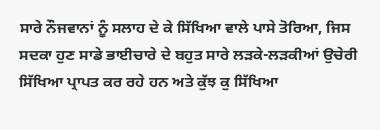ਸਾਰੇ ਨੌਜਵਾਨਾਂ ਨੂੰ ਸਲਾਹ ਦੇ ਕੇ ਸਿੱਖਿਆ ਵਾਲੇ ਪਾਸੇ ਤੋਰਿਆ, ਜਿਸ ਸਦਕਾ ਹੁਣ ਸਾਡੇ ਭਾਈਚਾਰੇ ਦੇ ਬਹੁਤ ਸਾਰੇ ਲੜਕੇ-ਲੜਕੀਆਂ ਉਚੇਰੀ ਸਿੱਖਿਆ ਪ੍ਰਾਪਤ ਕਰ ਰਹੇ ਹਨ ਅਤੇ ਕੁੱਝ ਕੁ ਸਿੱਖਿਆ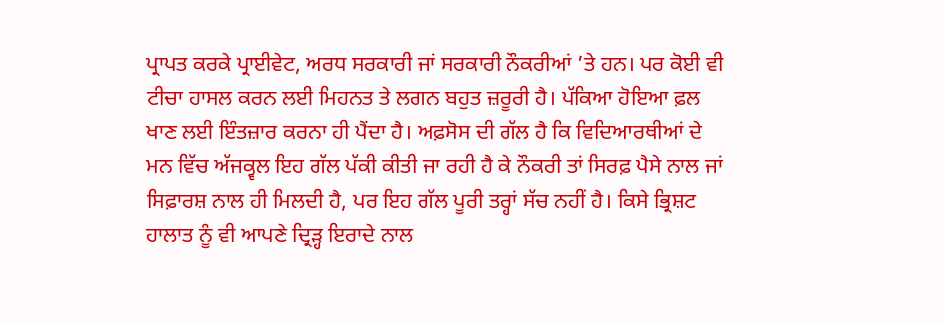ਪ੍ਰਾਪਤ ਕਰਕੇ ਪ੍ਰਾਈਵੇਟ, ਅਰਧ ਸਰਕਾਰੀ ਜਾਂ ਸਰਕਾਰੀ ਨੌਕਰੀਆਂ ’ਤੇ ਹਨ। ਪਰ ਕੋਈ ਵੀ ਟੀਚਾ ਹਾਸਲ ਕਰਨ ਲਈ ਮਿਹਨਤ ਤੇ ਲਗਨ ਬਹੁਤ ਜ਼ਰੂਰੀ ਹੈ। ਪੱਕਿਆ ਹੋਇਆ ਫ਼ਲ ਖਾਣ ਲਈ ਇੰਤਜ਼ਾਰ ਕਰਨਾ ਹੀ ਪੈਂਦਾ ਹੈ। ਅਫ਼ਸੋਸ ਦੀ ਗੱਲ ਹੈ ਕਿ ਵਿਦਿਆਰਥੀਆਂ ਦੇ ਮਨ ਵਿੱਚ ਅੱਜਕ੍ਵਲ ਇਹ ਗੱਲ ਪੱਕੀ ਕੀਤੀ ਜਾ ਰਹੀ ਹੈ ਕੇ ਨੌਕਰੀ ਤਾਂ ਸਿਰਫ਼ ਪੈਸੇ ਨਾਲ ਜਾਂ ਸਿਫ਼ਾਰਸ਼ ਨਾਲ ਹੀ ਮਿਲਦੀ ਹੈ, ਪਰ ਇਹ ਗੱਲ ਪੂਰੀ ਤਰ੍ਹਾਂ ਸੱਚ ਨਹੀਂ ਹੈ। ਕਿਸੇ ਭ੍ਰਿਸ਼ਟ ਹਾਲਾਤ ਨੂੰ ਵੀ ਆਪਣੇ ਦ੍ਰਿੜ੍ਹ ਇਰਾਦੇ ਨਾਲ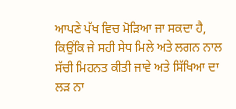ਆਪਣੇ ਪੱਖ ਵਿਚ ਮੋੜਿਆ ਜਾ ਸਕਦਾ ਹੈ, ਕਿਉਂਕਿ ਜੇ ਸਹੀ ਸੇਧ ਮਿਲੇ ਅਤੇ ਲਗਨ ਨਾਲ ਸੱਚੀ ਮਿਹਨਤ ਕੀਤੀ ਜਾਵੇ ਅਤੇ ਸਿੱਖਿਆ ਦਾ ਲੜ ਨਾ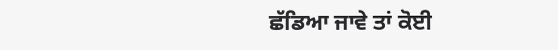ਛੱਡਿਆ ਜਾਵੇ ਤਾਂ ਕੋਈ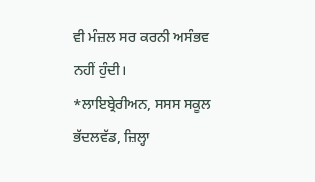ਵੀ ਮੰਜ਼ਲ ਸਰ ਕਰਨੀ ਅਸੰਭਵ ਨਹੀਂ ਹੁੰਦੀ।
*ਲਾਇਬ੍ਰੇਰੀਅਨ, ਸਸਸ ਸਕੂਲ ਭੱਦਲਵੱਡ, ਜ਼ਿਲ੍ਹਾ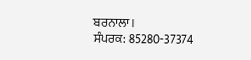ਬਰਨਾਲਾ।
ਸੰਪਰਕ: 85280-37374